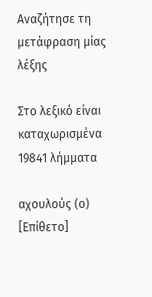Αναζήτησε τη μετάφραση μίας λέξης

Στο λεξικό είναι καταχωρισμένα 19841 λήμματα

αχουλούς (ο) [Επίθετο]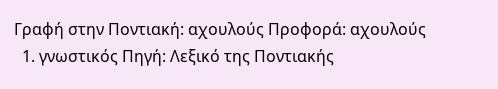Γραφή στην Ποντιακή: αχουλούς Προφορά: αχουλούς
  1. γνωστικός Πηγή: Λεξικό της Ποντιακής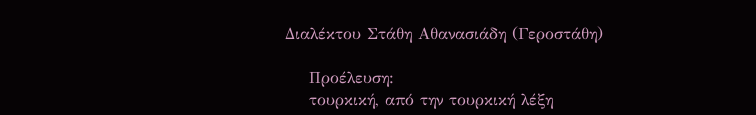Διαλέκτου Στάθη Αθανασιάδη (Γεροστάθη)

    Προέλευση:
    τουρκική, από την τουρκική λέξη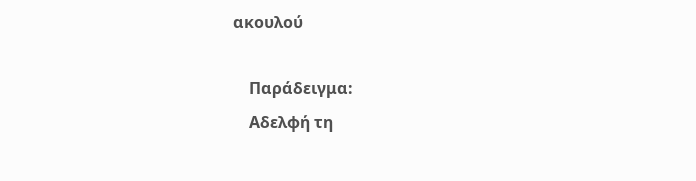ακουλού

    Παράδειγμα:
    Αδελφή τη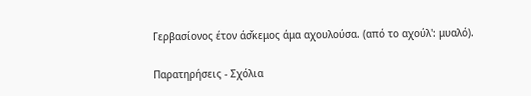Γερβασίονος έτον άσ̌κεμος άμα αχουλούσα. (από το αχούλ': μυαλό).

Παρατηρήσεις - Σχόλια